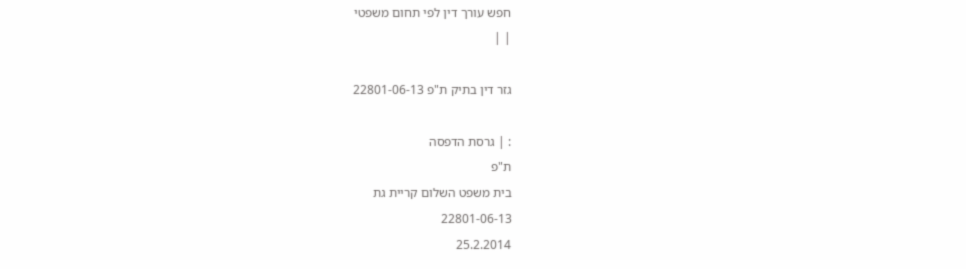חפש עורך דין לפי תחום משפטי
| |

גזר דין בתיק ת"פ 22801-06-13

: | גרסת הדפסה
ת"פ
בית משפט השלום קריית גת
22801-06-13
25.2.2014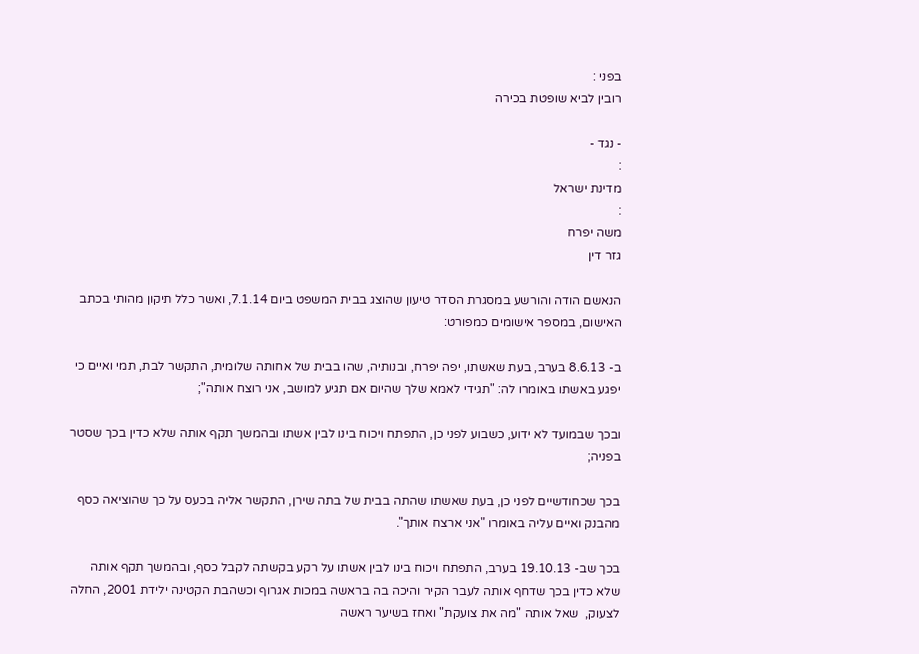בפני :
רובין לביא שופטת בכירה

- נגד -
:
מדינת ישראל
:
משה יפרח
גזר דין

הנאשם הודה והורשע במסגרת הסדר טיעון שהוצג בבית המשפט ביום 7.1.14, ואשר כלל תיקון מהותי בכתב האישום, במספר אישומים כמפורט:

ב- 8.6.13 בערב, בעת שאשתו, יפה יפרח, ובנותיה, שהו בבית של אחותה שלומית, התקשר לבת, תמי ואיים כי יפגע באשתו באומרו לה: "תגידי לאמא שלך שהיום אם תגיע למושב, אני רוצח אותה";

ובכך שבמועד לא ידוע, כשבוע לפני כן, התפתח ויכוח בינו לבין אשתו ובהמשך תקף אותה שלא כדין בכך שסטר בפניה;

בכך שכחודשיים לפני כן, בעת שאשתו שהתה בבית של בתה שירן, התקשר אליה בכעס על כך שהוציאה כסף מהבנק ואיים עליה באומרו "אני ארצח אותך".

בכך שב- 19.10.13 בערב, התפתח ויכוח בינו לבין אשתו על רקע בקשתה לקבל כסף, ובהמשך תקף אותה שלא כדין בכך שדחף אותה לעבר הקיר והיכה בה בראשה במכות אגרוף וכשהבת הקטינה ילידת 2001, החלה לצעוק,  שאל אותה "מה את צועקת" ואחז בשיער ראשה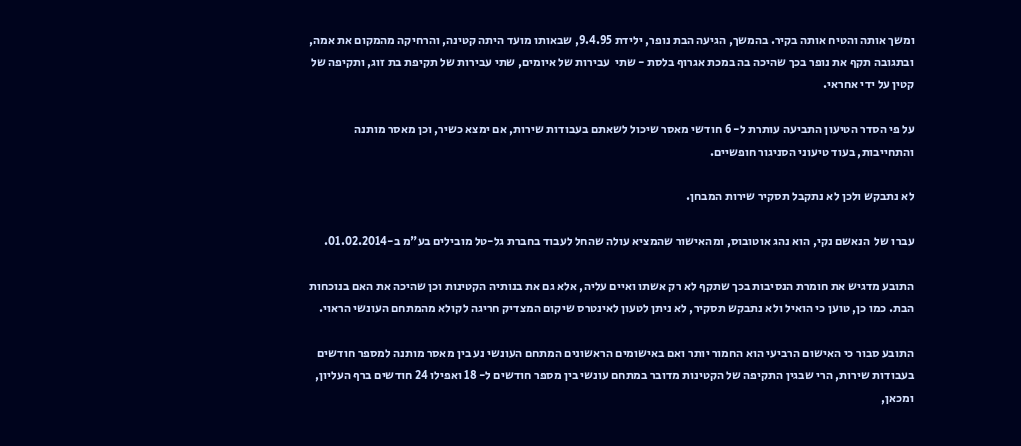ומשך אותה והטיח אותה בקיר. בהמשך, הגיעה הבת נופר, ילידת 9.4.95, שבאותו מועד היתה קטינה, והרחיקה מהמקום את אמה, ובתגובה תקף את נופר בכך שהיכה בה במכת אגרוף בלסת - שתי  עבירות של איומים, שתי עבירות של תקיפת בת זוג, ותקיפה של קטין על ידי אחראי.

על פי הסדר הטיעון התביעה עותרת ל- 6 חודשי מאסר שיכול לשאתם בעבודות שירות, אם ימצא כשיר, וכן מאסר מותנה והתחייבות, בעוד טיעוני הסניגור חופשיים.

לא נתבקש ולכן לא נתקבל תסקיר שירות המבחן.

עברו של  הנאשם נקי, הוא נהג אוטובוס, ומהאישור שהמציא עולה שהחל לעבוד בחברת גל-טל מובילים בע"מ ב-01.02.2014.

התובע מדגיש את חומרת הנסיבות בכך שתקף לא רק אשתו ואיים עליה, אלא גם את בנותיה הקטינות וכן שהיכה את האם בנוכחות הבת. כמו כן, טוען כי הואיל ולא נתבקש תסקיר, לא ניתן לטעון לאינטרס שיקום המצדיק חריגה לקולא מהמתחם העונשי הראוי.

התובע סבור כי האישום הרביעי הוא החמור יותר ואם באישומים הראשונים המתחם העונשי נע בין מאסר מותנה למספר חודשים בעבודות שירות, הרי שבגין התקיפה של הקטינות מדובר במתחם עונשי בין מספר חודשים ל- 18 ואפילו 24 חודשים ברף העליון, ומכאן,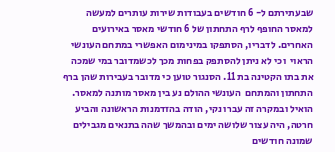שבעתירתם ל- 6 חודשים בעבודות שירות עותרים למעשה למאסר החופף לרף התחתון של 6 חודשי מאסר באירועים האחרים. לדבריו, הסתפקו במינימום האפשרי במתחם העונשי הראוי  וכי לא ניתן להסתפק בפחות מכך לכשמדובר במי שמכה את בתו הקטינה בת 11. הסנגור טוען כי מדובר בעבירות שהן ברף התחתון והמתחם  העונשי ההולם נע בין מאסר מותנה למאסר. הואיל ובמקרה זה עברו נקי, הודה בהזדמנות הראשונה והביע חרטה, היה עצור שלושה ימים ובהמשך שהה בתנאים מגבילים שמונה חודשים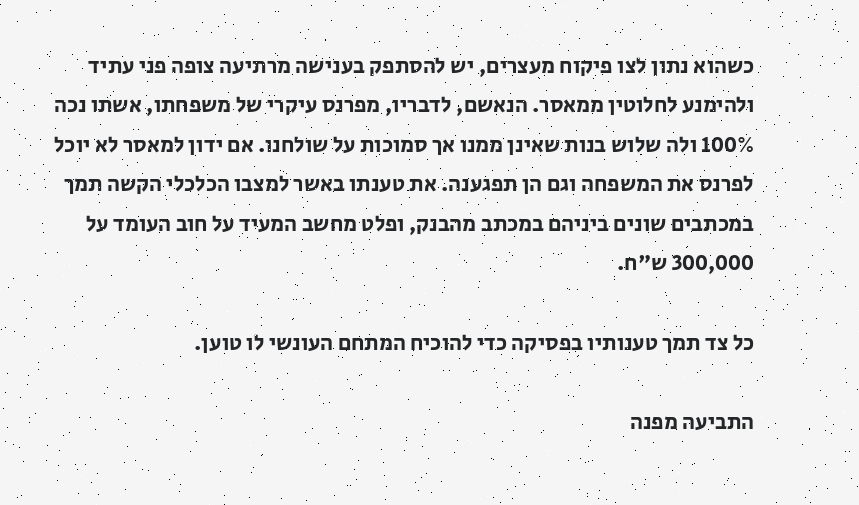כשהוא נתון לצו פיקוח מעצרים, יש להסתפק בענישה מרתיעה צופה פני עתיד ולהימנע לחלוטין ממאסר. הנאשם, לדבריו, מפרנס עיקרי של משפחתו, אשתו נכה 100% ולה שלוש בנות שאינן ממנו אך סמוכות על שולחנו. אם ידון למאסר לא יוכל לפרנס את המשפחה וגם הן תפגענה. את טענתו באשר למצבו הכלכלי הקשה תמך במכתבים שונים ביניהם במכתב מהבנק, ופלט מחשב המעיד על חוב העומד על 300,000 ש"ח.

כל צד תמך טענותיו בפסיקה כדי להוכיח המתחם העונשי לו טוען.

התביעה מפנה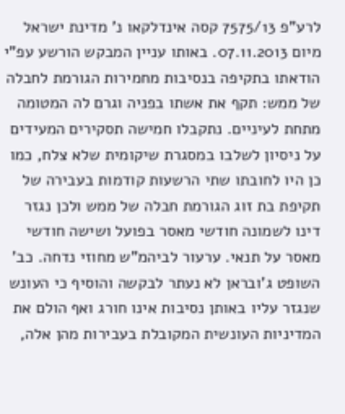לרע"פ 7575/13 קסה אינדלקאו נ' מדינת ישראל מיום 07.11.2013. באותו עניין המבקש הורשע עפ"י הודאתו בתקיפה בנסיבות מחמירות הגורמת לחבלה של ממש: תקף את אשתו בפניה וגרם לה המטומה מתחת לעיניים. נתקבלו חמישה תסקירים המעידים על ניסיון לשלבו במסגרת שיקומית שלא צלח, כמו כן היו לחובתו שתי הרשעות קודמות בעבירה של תקיפת בת זוג הגורמת חבלה של ממש ולכן נגזר דינו לשמונה חודשי מאסר בפועל ושישה חודשי מאסר על תנאי. ערעור לביהמ"ש מחוזי נדחה. כב' השופט ג'ובראן לא נעתר לבקשה והוסיף כי העונש שנגזר עליו באותן נסיבות אינו חורג ואף הולם את המדיניות העונשית המקובלת בעבירות מהן אלה,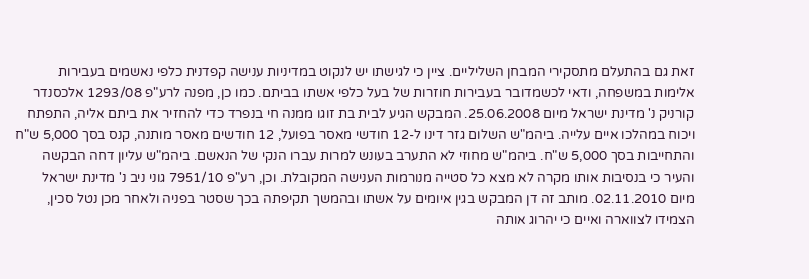זאת גם בהתעלם מתסקירי המבחן השליליים. ציין כי לגישתו יש לנקוט במדיניות ענישה קפדנית כלפי נאשמים בעבירות אלימות במשפחה, ודאי לכשמדובר בעבירות חוזרות של בעל כלפי אשתו בביתם. כמו כן, מפנה לרע"פ 1293/08 אלכסנדר קורניק נ' מדינת ישראל מיום 25.06.2008. המבקש הגיע לבית בת זוגו ממנה חי בנפרד כדי להחזיר את ביתם אליה, התפתח ויכוח במהלכו איים עלייה. ביהמ"ש השלום גזר דינו ל-12 חודשי מאסר בפועל, 12 חודשים מאסר מותנה, קנס בסך 5,000 ש"ח והתחייבות בסך 5,000 ש"ח. ביהמ"ש מחוזי לא התערב בעונש למרות עברו הנקי של הנאשם. ביהמ"ש עליון דחה הבקשה והעיר כי בנסיבות אותו מקרה לא מצא כל סטייה מנורמות הענישה המקובלת. וכן, רע"פ 7951/10 גוני ניב נ' מדינת ישראל מיום 02.11.2010. מותב זה דן המבקש בגין איומים על אשתו ובהמשך תקיפתה בכך שסטר בפניה ולאחר מכן נטל סכין, הצמידו לצווארה ואיים כי יהרוג אותה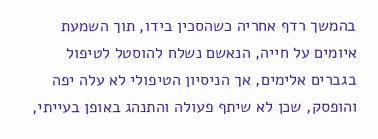בהמשך רדף אחריה כשהסכין בידו, תוך השמעת איומים על חייה, הנאשם נשלח להוסטל לטיפול בגברים אלימים, אך הניסיון הטיפולי לא עלה יפה והופסק, שכן לא שיתף פעולה והתנהג באופן בעייתי,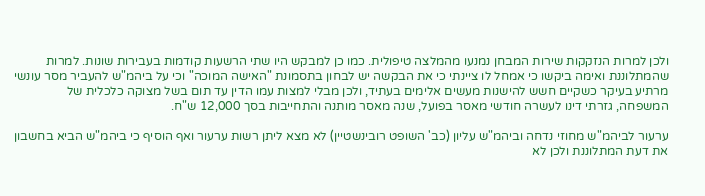ולכן למרות הנזקקות שירות המבחן נמנעו מהמלצה טיפולית. כמו כן למבקש היו שתי הרשעות קודמות בעבירות שונות. למרות שהמתלוננת ואימה ביקשו כי אמחל לו ציינתי כי את הבקשה יש לבחון בתסמונת "האישה המוכה" וכי על ביהמ"ש להעביר מסר עונשי מרתיע בעיקר כשקיים חשש להישנות מעשים אלימים בעתיד, ולכן מבלי למצות עמו הדין עד תום בשל מצוקה כלכלית של המשפחה, גזרתי דינו לעשרה חודשי מאסר בפועל, שנה מאסר מותנה והתחייבות בסך 12,000 ש"ח.

ערעור לביהמ"ש מחוזי נדחה וביהמ"ש עליון (כב' השופט רובינשטיין) לא מצא ליתן רשות ערעור ואף הוסיף כי ביהמ"ש הביא בחשבון את דעת המתלוננת ולכן לא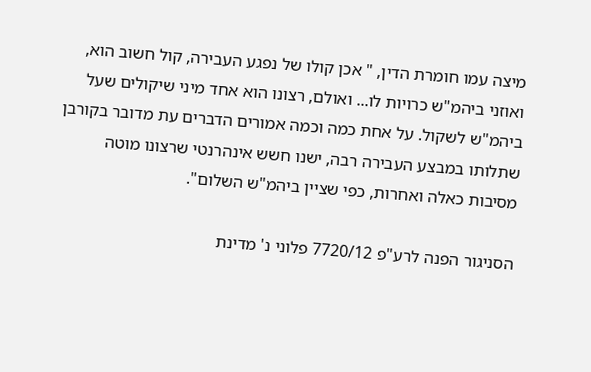מיצה עמו חומרת הדין, " אכן קולו של נפגע העבירה, קול חשוב הוא, ואוזני ביהמ"ש כרויות לו... ואולם, רצונו הוא אחד מיני שיקולים שעל ביהמ"ש לשקול. על אחת כמה וכמה אמורים הדברים עת מדובר בקורבן שתלותו במבצע העבירה רבה, ישנו חשש אינהרנטי שרצונו מוטה מסיבות כאלה ואחרות, כפי שציין ביהמ"ש השלום".

הסניגור הפנה לרע"פ 7720/12 פלוני נ' מדינת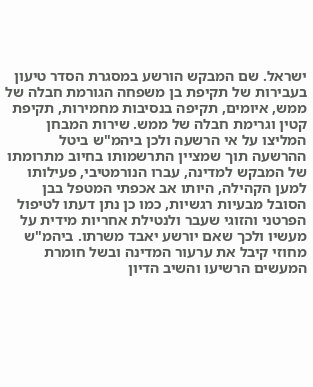ישראל. שם המבקש הורשע במסגרת הסדר טיעון בעבירות של תקיפת בן משפחה הגורמת חבלה של ממש, איומים, תקיפה בנסיבות מחמירות, תקיפת קטין וגרימת חבלה של ממש. שירות המבחן המליצו על אי הרשעה ולכן ביהמ"ש ביטל ההרשעה תוך שמציין התרשמותו בחיוב מתרומתו של המבקש למדינה, עברו הנורמטיבי, פעילותו למען הקהילה, היותו אב אכפתי המטפל בבן הסובל מבעיות רגשיות, כמו כן נתן דעתו לטיפול הפרטני והזוגי שעבר ולנטילת אחריות מידית על מעשיו ולכך שאם יורשע יאבד משרתו. ביהמ"ש מחוזי קיבל את ערעור המדינה ובשל חומרת המעשים הרשיעו והשיב הדיון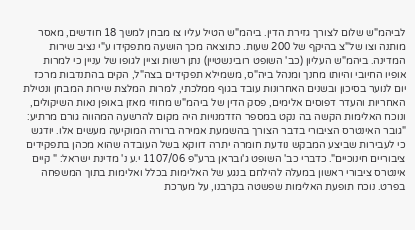לביהמ"ש שלום לצורך גזירת הדין. ביהמ"ש הטיל עליו צו מבחן למשך 18 חודשים, מאסר מותנה וצו של"צ בהיקף של 200 שעות. כתוצאה מכך הושעה מתפקידו ע"י נציב שירות המדינה. ביהמ"ש העליון (כב' השופט רובינשטיין) נתן רשות וציין לגופו של עניין כי למרות אופיו החיובי והיותו מחנך ומנהל ביה"ס, משמילא תפקידים בצה"ל, הקים בהתנדבות מרכז יום לנוער בסיכון ובשנים האחרונות עובד בגוף ממלכתי, למרות המלצת שירות המבחן ונטילת האחריות והעדר דפוסים אלימים, פסק הדין של ביהמ"ש מחוזי מאזן באופן נאות השיקולים, ונוכח האלימות הקשה בה נקט במספר הזדמנויות היה מקום להרשעה המהווה גורם מרתיע: "גובר האינטרס הציבורי בדבר הצורך בהשמעת אמירה ברורה המוקיעה מעשים אלו. יודגש כי לעבירות שביצע המבקש נודעת חומרה יתרה דווקא בשל העובדה שהוא מכהן בתפקידים ציבוריים חינוכיים". כדברי כב' השופט ג'ובראן ברע"פ 1107/06 י.ע נ' מדינת ישראל: " קיים אינטרס ציבורי ראשון במעלה להילחם בנגע של האלימות בכלל ואלימות בתוך המשפחה בפרט. נוכח תופעת האלימות שפשטה בקרבנו, על מערכת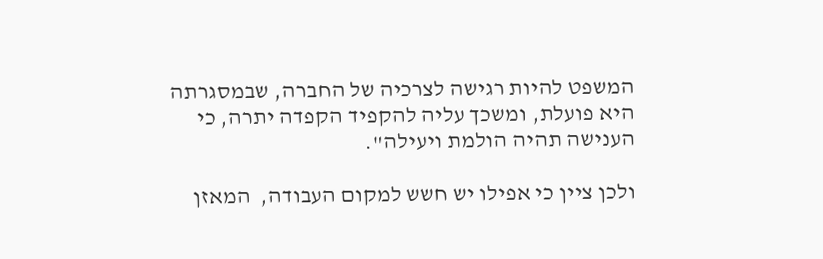המשפט להיות רגישה לצרכיה של החברה, שבמסגרתה היא פועלת, ומשכך עליה להקפיד הקפדה יתרה, כי הענישה תהיה הולמת ויעילה".

ולכן ציין כי אפילו יש חשש למקום העבודה,  המאזן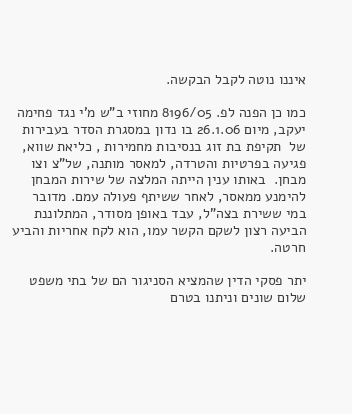איננו נוטה לקבל הבקשה.

כמו כן הפנה לפ. 8196/05 מחוזי ב"ש מ'י נגד פחימה יעקב, מיום 26.1.06 בו נדון במסגרת הסדר בעבירות של  תקיפת בת זוג בנסיבות מחמירות , כליאת שווא, פגיעה בפרטיות והטרדה, למאסר מותנה, של"צ וצו מבחן.  באותו ענין הייתה המלצה של שירות המבחן להימנע ממאסר, לאחר ששיתף פעולה עמם. מדובר במי ששירת בצה"ל, עבד באופן מסודר, המתלוננת הביעה רצון לשקם הקשר עמו, הוא לקח אחריות והביע חרטה.

יתר פסקי הדין שהמציא הסניגור הם של בתי משפט שלום שונים וניתנו בטרם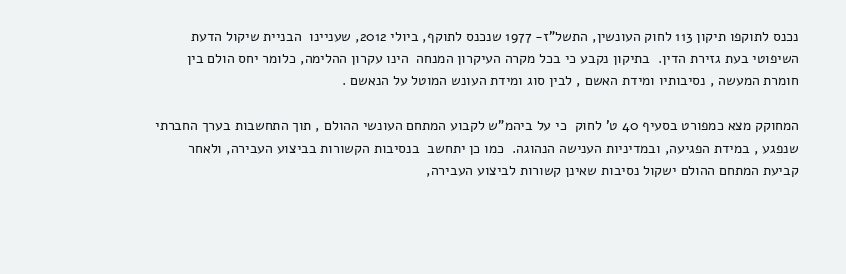נכנס לתוקפו תיקון 113 לחוק העונשין, התשל"ז- 1977 שנכנס לתוקף, ביולי 2012, שעניינו  הבניית שיקול הדעת השיפוטי בעת גזירת הדין.  בתיקון נקבע כי בכל מקרה העיקרון המנחה  הינו עקרון ההלימה, כלומר יחס הולם בין חומרת המעשה , נסיבותיו ומידת האשם , לבין סוג ומידת העונש המוטל על הנאשם .

המחוקק מצא כמפורט בסעיף 40 ט' לחוק  כי על ביהמ"ש לקבוע המתחם העונשי ההולם , תוך התחשבות בערך החברתי שנפגע , במידת הפגיעה, ובמדיניות הענישה הנהוגה.  כמו כן יתחשב  בנסיבות הקשורות בביצוע העבירה, ולאחר קביעת המתחם ההולם ישקול נסיבות שאינן קשורות לביצוע העבירה,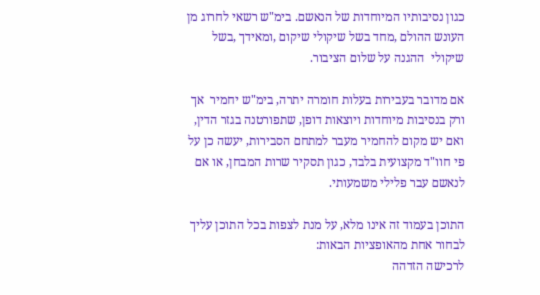כגון נסיבותיו המיוחדות של הנאשם. בימ"ש רשאי לחרוג מן העונש ההולם ,מחד בשל שיקולי שיקום ,ומאידך ,בשל שיקולי  ההגנה על שלום הציבור.

אם מדובר בעבירות בעלות חומרה יתרה, בימ"ש יחמיר  אך ורק בנסיבות מיוחדות ויוצאות דופן, שתפורטנה בגזר הדין,  ואם יש מקום להחמיר מעבר למתחם הסבירות, יעשה כן על פי חוו"ד מקצועית בלבד, כגון תסקיר שרות המבחן, או אם לנאשם עבר פלילי משמעותי.

התוכן בעמוד זה אינו מלא, על מנת לצפות בכל התוכן עליך לבחור אחת מהאופציות הבאות:
לרכישה הזדהה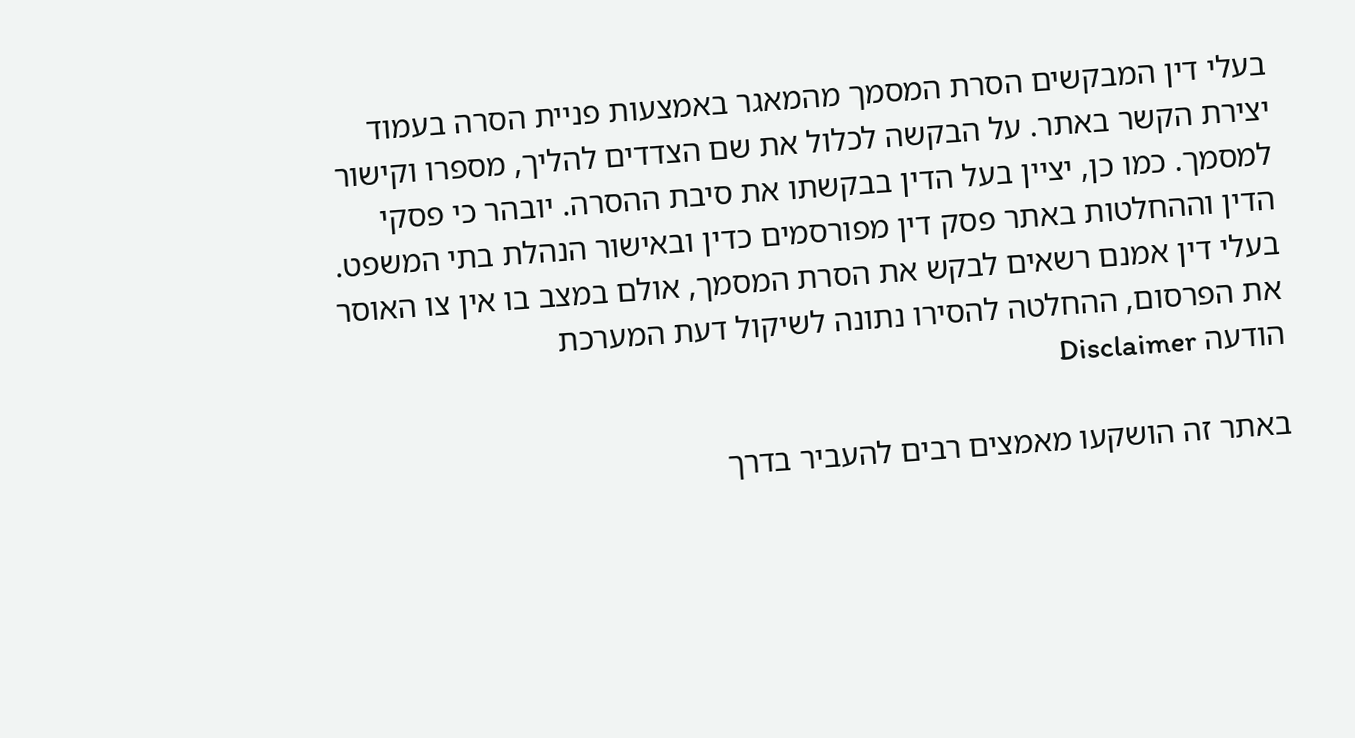בעלי דין המבקשים הסרת המסמך מהמאגר באמצעות פניית הסרה בעמוד יצירת הקשר באתר. על הבקשה לכלול את שם הצדדים להליך, מספרו וקישור למסמך. כמו כן, יציין בעל הדין בבקשתו את סיבת ההסרה. יובהר כי פסקי הדין וההחלטות באתר פסק דין מפורסמים כדין ובאישור הנהלת בתי המשפט. בעלי דין אמנם רשאים לבקש את הסרת המסמך, אולם במצב בו אין צו האוסר את הפרסום, ההחלטה להסירו נתונה לשיקול דעת המערכת
הודעה Disclaimer

באתר זה הושקעו מאמצים רבים להעביר בדרך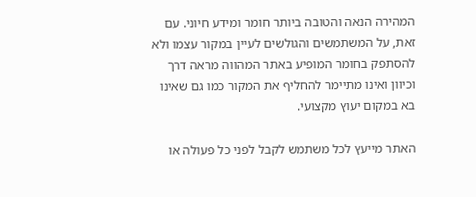המהירה הנאה והטובה ביותר חומר ומידע חיוני. עם זאת, על המשתמשים והגולשים לעיין במקור עצמו ולא להסתפק בחומר המופיע באתר המהווה מראה דרך וכיוון ואינו מתיימר להחליף את המקור כמו גם שאינו בא במקום יעוץ מקצועי.

האתר מייעץ לכל משתמש לקבל לפני כל פעולה או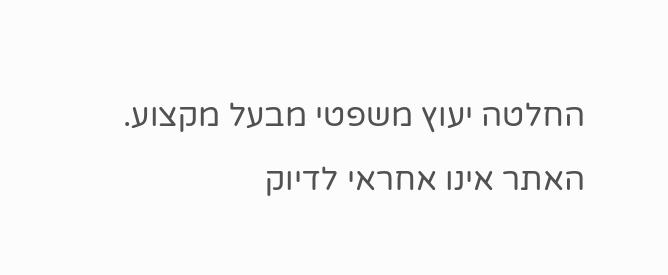החלטה יעוץ משפטי מבעל מקצוע. האתר אינו אחראי לדיוק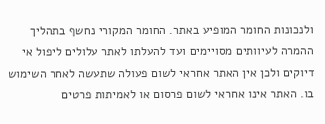ולנכונות החומר המופיע באתר. החומר המקורי נחשף בתהליך ההמרה לעיוותים מסויימים ועד להעלתו לאתר עלולים ליפול אי דיוקים ולכן אין האתר אחראי לשום פעולה שתעשה לאחר השימוש בו. האתר אינו אחראי לשום פרסום או לאמיתות פרטים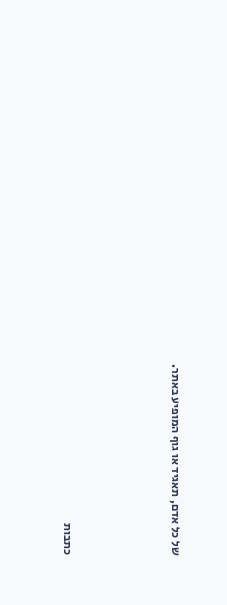של כל אדם, תאגיד או גוף המופיע באתר.




כתבות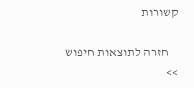קשורות

    חזרה לתוצאות חיפוש >>